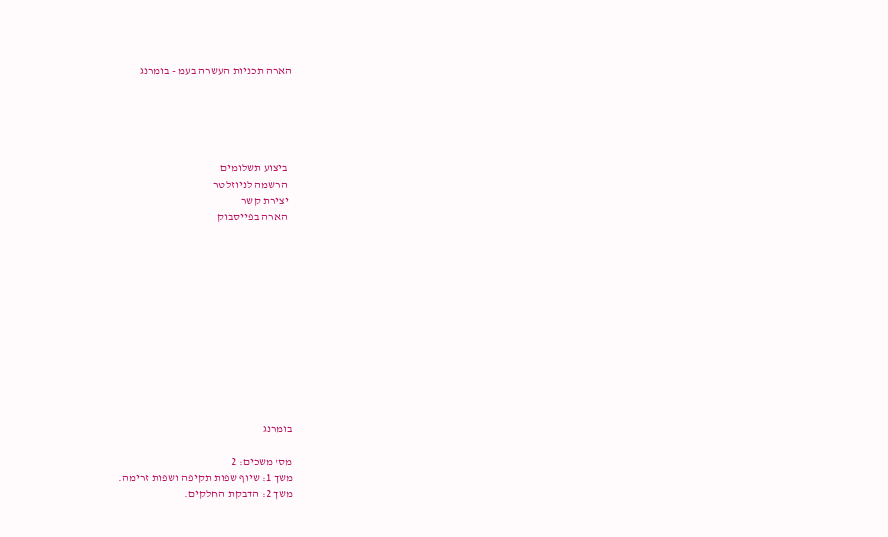הארה תכניות העשרה בעמ - בומרנג





  ביצוע תשלומים
  הרשמה לניוזלטר
  יצירת קשר
  הארה בפייסבוק












בומרנג

מס' משכים: 2
משך 1: שיוף שפות תקיפה ושפות זרימה.
משך 2: הדבקת החלקים.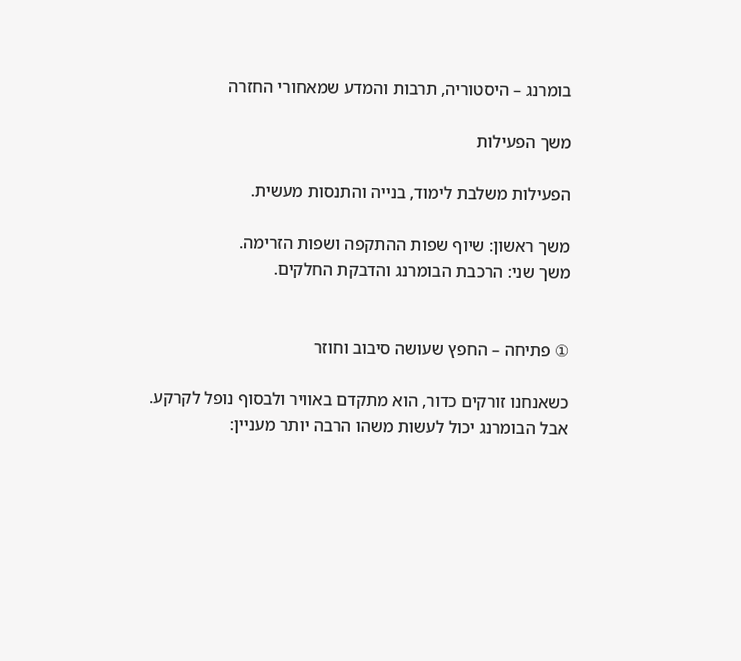בומרנג – היסטוריה, תרבות והמדע שמאחורי החזרה

משך הפעילות

הפעילות משלבת לימוד, בנייה והתנסות מעשית.

משך ראשון: שיוף שפות ההתקפה ושפות הזרימה.
משך שני: הרכבת הבומרנג והדבקת החלקים.


① פתיחה – החפץ שעושה סיבוב וחוזר

כשאנחנו זורקים כדור, הוא מתקדם באוויר ולבסוף נופל לקרקע. אבל הבומרנג יכול לעשות משהו הרבה יותר מעניין: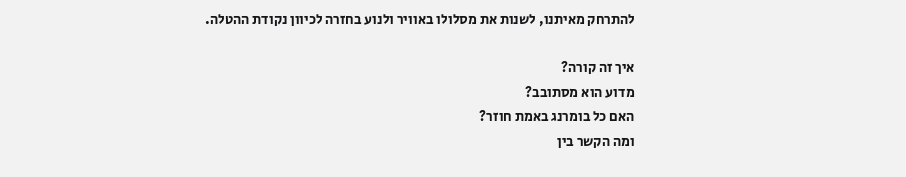להתרחק מאיתנו, לשנות את מסלולו באוויר ולנוע בחזרה לכיוון נקודת ההטלה.

איך זה קורה?
מדוע הוא מסתובב?
האם כל בומרנג באמת חוזר?
ומה הקשר בין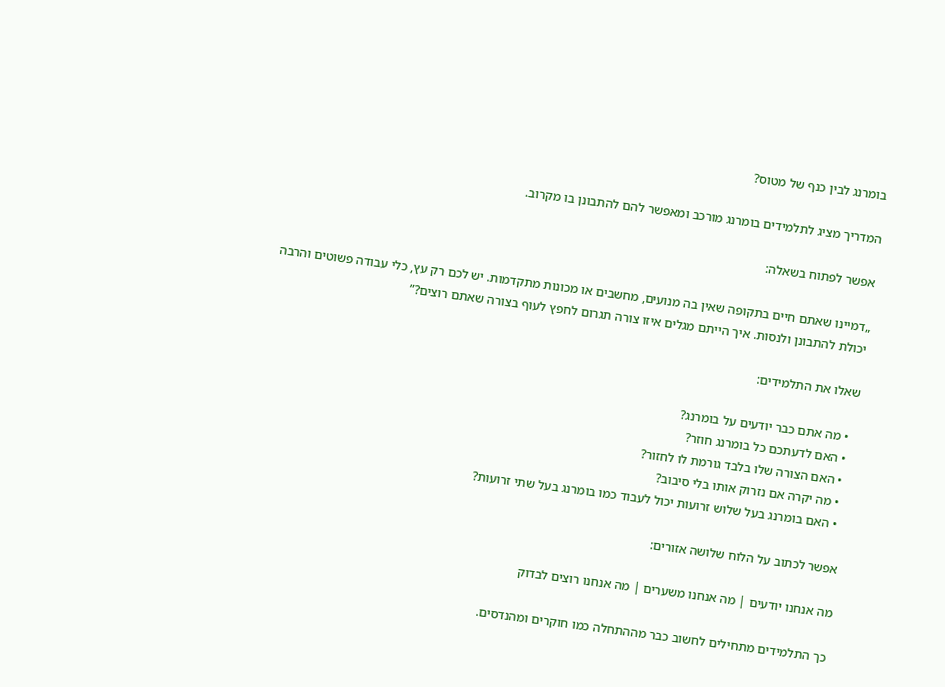בומרנג לבין כנף של מטוס?

המדריך מציג לתלמידים בומרנג מורכב ומאפשר להם להתבונן בו מקרוב.

אפשר לפתוח בשאלה:

„דמיינו שאתם חיים בתקופה שאין בה מנועים, מחשבים או מכונות מתקדמות. יש לכם רק עץ, כלי עבודה פשוטים והרבה יכולת להתבונן ולנסות. איך הייתם מגלים איזו צורה תגרום לחפץ לעוף בצורה שאתם רוצים?”

שאלו את התלמידים:

  • מה אתם כבר יודעים על בומרנג?
  • האם לדעתכם כל בומרנג חוזר?
  • האם הצורה שלו בלבד גורמת לו לחזור?
  • מה יקרה אם נזרוק אותו בלי סיבוב?
  • האם בומרנג בעל שלוש זרועות יכול לעבוד כמו בומרנג בעל שתי זרועות?

אפשר לכתוב על הלוח שלושה אזורים:

מה אנחנו יודעים | מה אנחנו משערים | מה אנחנו רוצים לבדוק

כך התלמידים מתחילים לחשוב כבר מההתחלה כמו חוקרים ומהנדסים.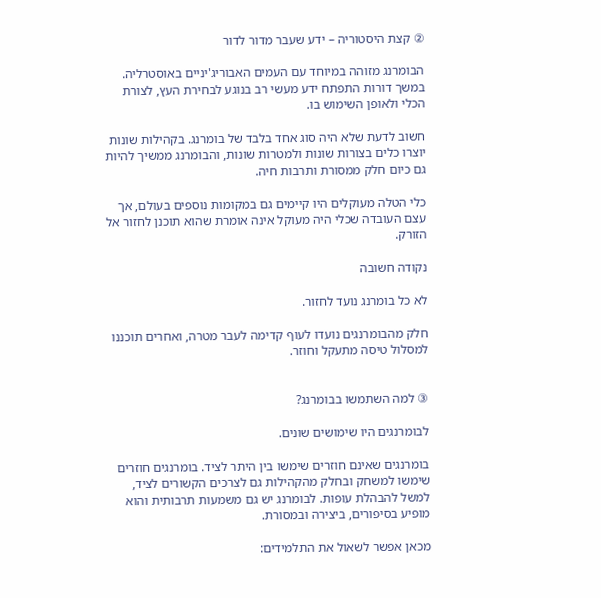② קצת היסטוריה – ידע שעבר מדור לדור

הבומרנג מזוהה במיוחד עם העמים האבוריג'יניים באוסטרליה. במשך דורות התפתח ידע מעשי רב בנוגע לבחירת העץ, לצורת הכלי ולאופן השימוש בו.

חשוב לדעת שלא היה סוג אחד בלבד של בומרנג. בקהילות שונות יוצרו כלים בצורות שונות ולמטרות שונות, והבומרנג ממשיך להיות גם כיום חלק ממסורת ותרבות חיה.

כלי הטלה מעוקלים היו קיימים גם במקומות נוספים בעולם, אך עצם העובדה שכלי היה מעוקל אינה אומרת שהוא תוכנן לחזור אל הזורק.

נקודה חשובה

לא כל בומרנג נועד לחזור.

חלק מהבומרנגים נועדו לעוף קדימה לעבר מטרה, ואחרים תוכננו למסלול טיסה מתעקל וחוזר.


③ למה השתמשו בבומרנג?

לבומרנגים היו שימושים שונים.

בומרנגים שאינם חוזרים שימשו בין היתר לציד. בומרנגים חוזרים שימשו למשחק ובחלק מהקהילות גם לצרכים הקשורים לציד, למשל להבהלת עופות. לבומרנג יש גם משמעות תרבותית והוא מופיע בסיפורים, ביצירה ובמסורת.

מכאן אפשר לשאול את התלמידים: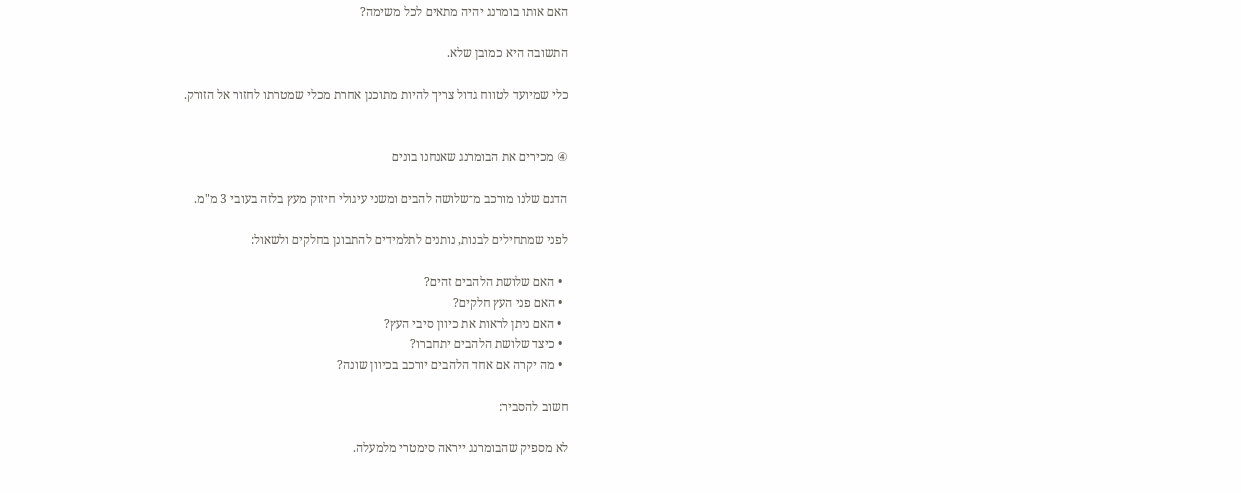האם אותו בומרנג יהיה מתאים לכל משימה?

התשובה היא כמובן שלא.

כלי שמיועד לטווח גדול צריך להיות מתוכנן אחרת מכלי שמטרתו לחזור אל הזורק.


④ מכירים את הבומרנג שאנחנו בונים

הדגם שלנו מורכב מ־שלושה להבים ומשני עיגולי חיזוק מעץ בלזה בעובי 3 מ"מ.

לפני שמתחילים לבנות, נותנים לתלמידים להתבונן בחלקים ולשאול:

  • האם שלושת הלהבים זהים?
  • האם פני העץ חלקים?
  • האם ניתן לראות את כיוון סיבי העץ?
  • כיצד שלושת הלהבים יתחברו?
  • מה יקרה אם אחד הלהבים יורכב בכיוון שונה?

חשוב להסביר:

לא מספיק שהבומרנג ייראה סימטרי מלמעלה.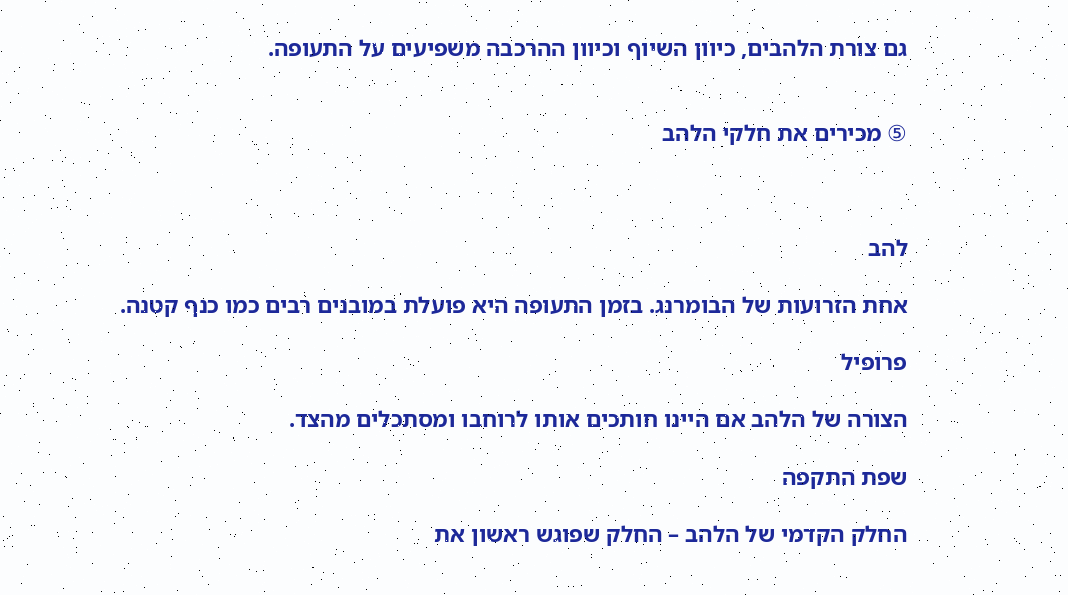גם צורת הלהבים, כיוון השיוף וכיוון ההרכבה משפיעים על התעופה.


⑤ מכירים את חלקי הלהב



להב

אחת הזרועות של הבומרנג. בזמן התעופה היא פועלת במובנים רבים כמו כנף קטנה.

פרופיל

הצורה של הלהב אם היינו חותכים אותו לרוחבו ומסתכלים מהצד.

שפת התקפה

החלק הקדמי של הלהב – החלק שפוגש ראשון את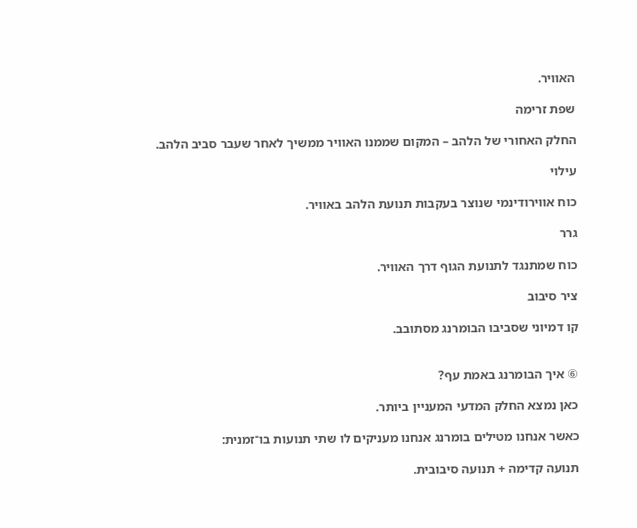האוויר.

שפת זרימה

החלק האחורי של הלהב – המקום שממנו האוויר ממשיך לאחר שעבר סביב הלהב.

עילוי

כוח אווירודינמי שנוצר בעקבות תנועת הלהב באוויר.

גרר

כוח שמתנגד לתנועת הגוף דרך האוויר.

ציר סיבוב

קו דמיוני שסביבו הבומרנג מסתובב.


⑥ איך הבומרנג באמת עף?

כאן נמצא החלק המדעי המעניין ביותר.

כאשר אנחנו מטילים בומרנג אנחנו מעניקים לו שתי תנועות בו־זמנית:

תנועה קדימה + תנועה סיבובית.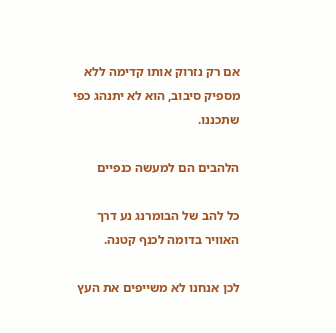אם רק נזרוק אותו קדימה ללא מספיק סיבוב, הוא לא יתנהג כפי שתכננו.

הלהבים הם למעשה כנפיים

כל להב של הבומרנג נע דרך האוויר בדומה לכנף קטנה.

לכן אנחנו לא משייפים את העץ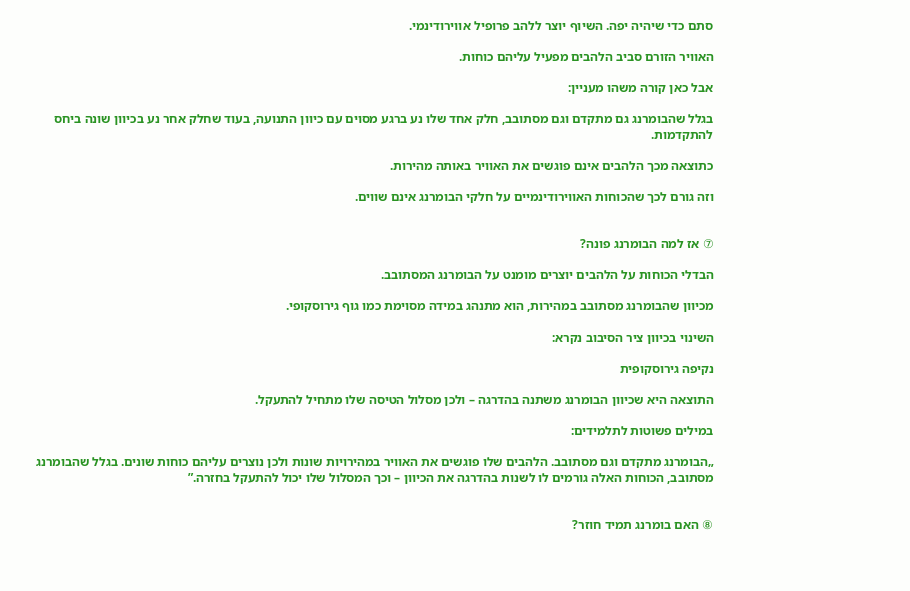סתם כדי שיהיה יפה. השיוף יוצר ללהב פרופיל אווירודינמי.

האוויר הזורם סביב הלהבים מפעיל עליהם כוחות.

אבל כאן קורה משהו מעניין:

בגלל שהבומרנג גם מתקדם וגם מסתובב, חלק אחד שלו נע ברגע מסוים עם כיוון התנועה, בעוד שחלק אחר נע בכיוון שונה ביחס להתקדמות.

כתוצאה מכך הלהבים אינם פוגשים את האוויר באותה מהירות.

וזה גורם לכך שהכוחות האווירודינמיים על חלקי הבומרנג אינם שווים.


⑦ אז למה הבומרנג פונה?

הבדלי הכוחות על הלהבים יוצרים מומנט על הבומרנג המסתובב.

מכיוון שהבומרנג מסתובב במהירות, הוא מתנהג במידה מסוימת כמו גוף גירוסקופי.

השינוי בכיוון ציר הסיבוב נקרא:

נקיפה גירוסקופית

התוצאה היא שכיוון הבומרנג משתנה בהדרגה – ולכן מסלול הטיסה שלו מתחיל להתעקל.

במילים פשוטות לתלמידים:

„הבומרנג מתקדם וגם מסתובב. הלהבים שלו פוגשים את האוויר במהירויות שונות ולכן נוצרים עליהם כוחות שונים. בגלל שהבומרנג מסתובב, הכוחות האלה גורמים לו לשנות בהדרגה את הכיוון – וכך המסלול שלו יכול להתעקל בחזרה.”


⑧ האם בומרנג תמיד חוזר?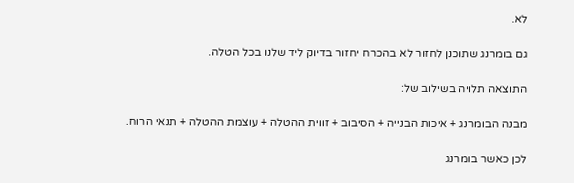לא.

גם בומרנג שתוכנן לחזור לא בהכרח יחזור בדיוק ליד שלנו בכל הטלה.

התוצאה תלויה בשילוב של:

מבנה הבומרנג + איכות הבנייה + הסיבוב + זווית ההטלה + עוצמת ההטלה + תנאי הרוח.

לכן כאשר בומרנג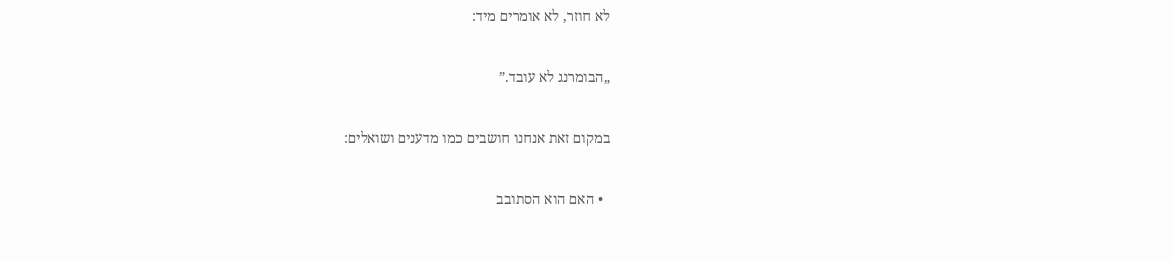לא חוזר, לא אומרים מיד:

„הבומרנג לא עובד.”

במקום זאת אנחנו חושבים כמו מדענים ושואלים:

  • האם הוא הסתובב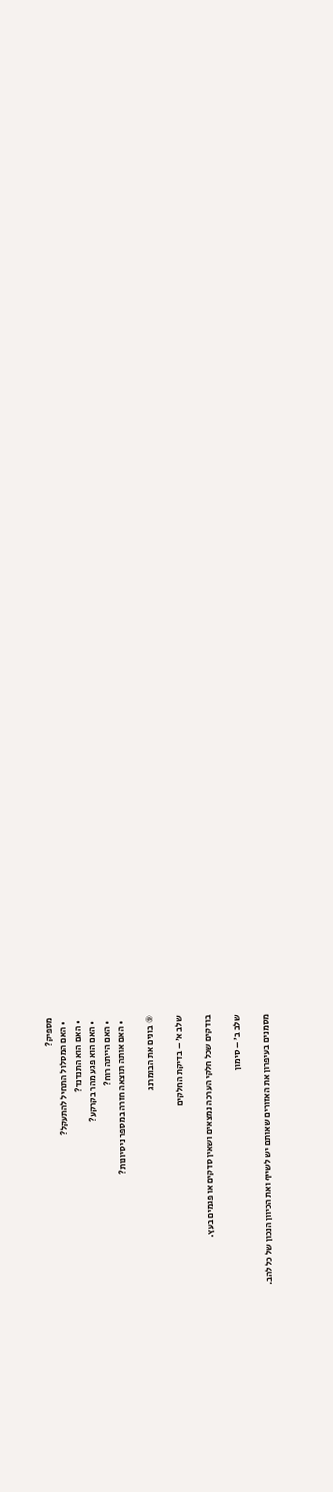מספיק?
  • האם המסלול התחיל להתעקל?
  • האם הוא התנדנד?
  • האם הוא פגע מהר בקרקע?
  • האם הייתה רוח?
  • האם אותה תוצאה חזרה במספר ניסיונות?

⑨ בונים את הבומרנג

שלב א׳ – בדיקת החלקים

בודקים שכל חלקי הערכה נמצאים ושאין סדקים או פגמים בעץ.

שלב ב׳ – סימון

מסמנים בעיפרון את האזורים שאותם יש לשייף ואת הכיוון הנכון של כל להב.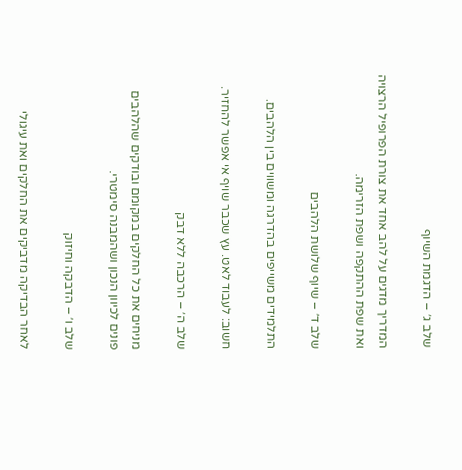שלב ג׳ – הדגמת השיוף

המדריך מדגים על להב אחד את צורת הפרופיל הרצויה ואת שפת ההתקפה ושפת הזרימה.

שלב ד׳ – שיוף שלושת הלהבים

התלמידים משייפים בהדרגה ומשווים בין הלהבים.

חשוב: לעבוד לאט. עץ שכבר שויף אי אפשר להחזיר.

שלב ה׳ – הרכבה ללא דבק

מניחים את כל החלקים במקומם ובודקים שהלהבים פונים לכיוון הנכון ושהמבנה סימטרי.

שלב ו׳ – הדבקה וחיזוק

לאחר הבדיקה מדביקים את החלקים ואת עיגולי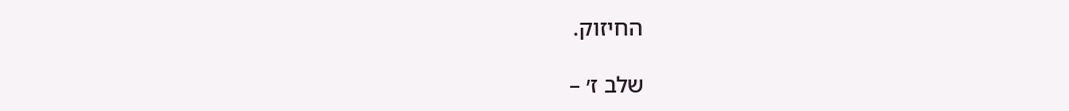החיזוק.

שלב ז׳ –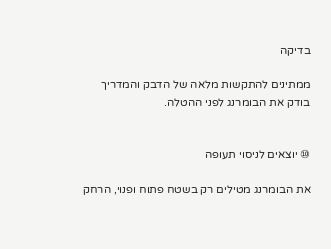בדיקה

ממתינים להתקשות מלאה של הדבק והמדריך בודק את הבומרנג לפני ההטלה.


⑩ יוצאים לניסוי תעופה

את הבומרנג מטילים רק בשטח פתוח ופנוי, הרחק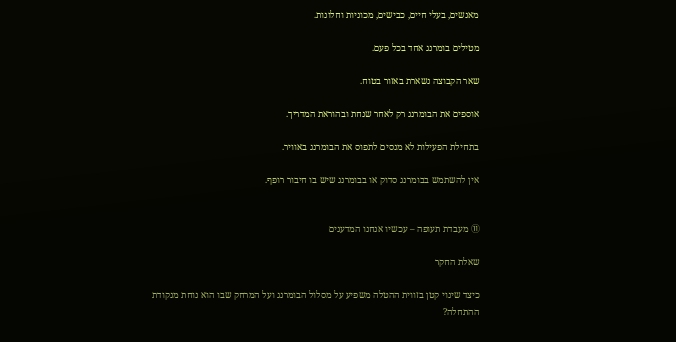מאנשים, בעלי חיים, כבישים, מכוניות וחלונות.

מטילים בומרנג אחד בכל פעם.

שאר הקבוצה נשארת באזור בטוח.

אוספים את הבומרנג רק לאחר שנחת ובהוראת המדריך.

בתחילת הפעילות לא מנסים לתפוס את הבומרנג באוויר.

אין להשתמש בבומרנג סדוק או בבומרנג שיש בו חיבור רופף.


⑪ מעבדת תעופה – עכשיו אנחנו המדענים

שאלת החקר

כיצד שינוי קטן בזווית ההטלה משפיע על מסלול הבומרנג ועל המרחק שבו הוא נוחת מנקודת ההתחלה?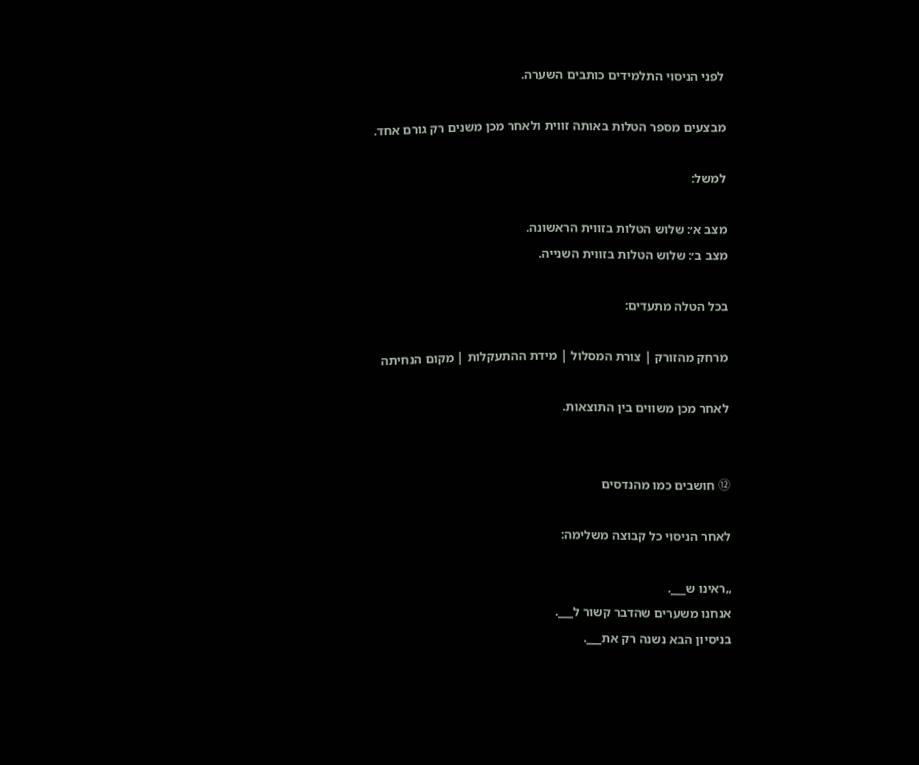לפני הניסוי התלמידים כותבים השערה.

מבצעים מספר הטלות באותה זווית ולאחר מכן משנים רק גורם אחד.

למשל:

מצב א׳: שלוש הטלות בזווית הראשונה.
מצב ב׳: שלוש הטלות בזווית השנייה.

בכל הטלה מתעדים:

מרחק מהזורק | צורת המסלול | מידת ההתעקלות | מקום הנחיתה

לאחר מכן משווים בין התוצאות.


⑫ חושבים כמו מהנדסים

לאחר הניסוי כל קבוצה משלימה:

„ראינו ש___.
אנחנו משערים שהדבר קשור ל___.
בניסיון הבא נשנה רק את___.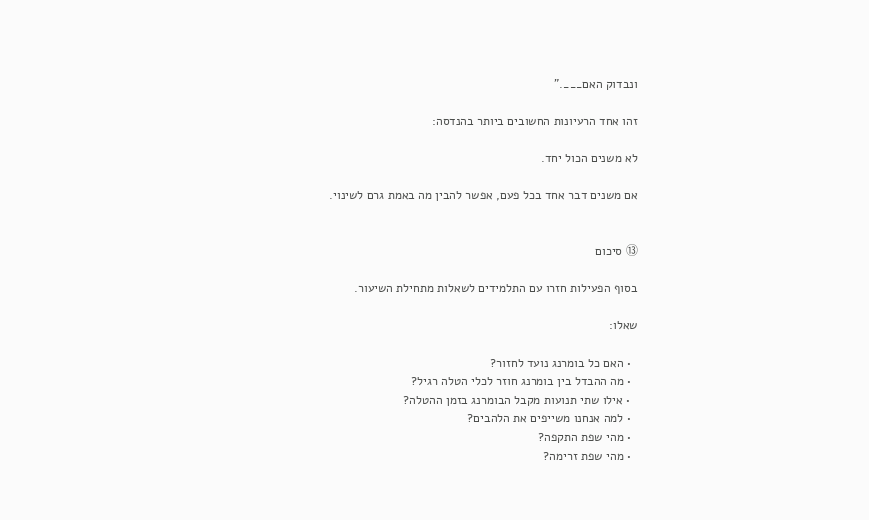ונבדוק האם___.”

זהו אחד הרעיונות החשובים ביותר בהנדסה:

לא משנים הכול יחד.

אם משנים דבר אחד בכל פעם, אפשר להבין מה באמת גרם לשינוי.


⑬ סיכום

בסוף הפעילות חזרו עם התלמידים לשאלות מתחילת השיעור.

שאלו:

  • האם כל בומרנג נועד לחזור?
  • מה ההבדל בין בומרנג חוזר לכלי הטלה רגיל?
  • אילו שתי תנועות מקבל הבומרנג בזמן ההטלה?
  • למה אנחנו משייפים את הלהבים?
  • מהי שפת התקפה?
  • מהי שפת זרימה?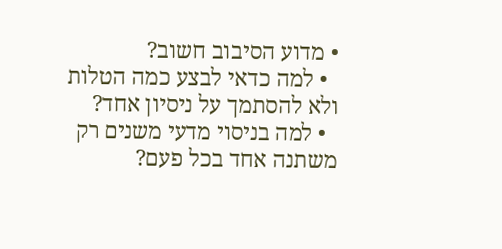• מדוע הסיבוב חשוב?
  • למה כדאי לבצע כמה הטלות ולא להסתמך על ניסיון אחד?
  • למה בניסוי מדעי משנים רק משתנה אחד בכל פעם?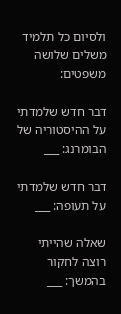ולסיום כל תלמיד משלים שלושה משפטים:

דבר חדש שלמדתי על ההיסטוריה של הבומרנג: ___

דבר חדש שלמדתי על תעופה: ___

שאלה שהייתי רוצה לחקור בהמשך: ___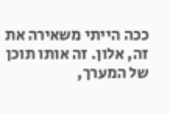ככה הייתי משאירה את זה, אלון. זה אותו תוכן של המערך,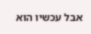אבל עכשיו הוא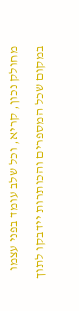מחולק נכון, קריא, וכל שלב עומד בפני עצמו במקום שכל המספרים והכותרות יידבקו לתוך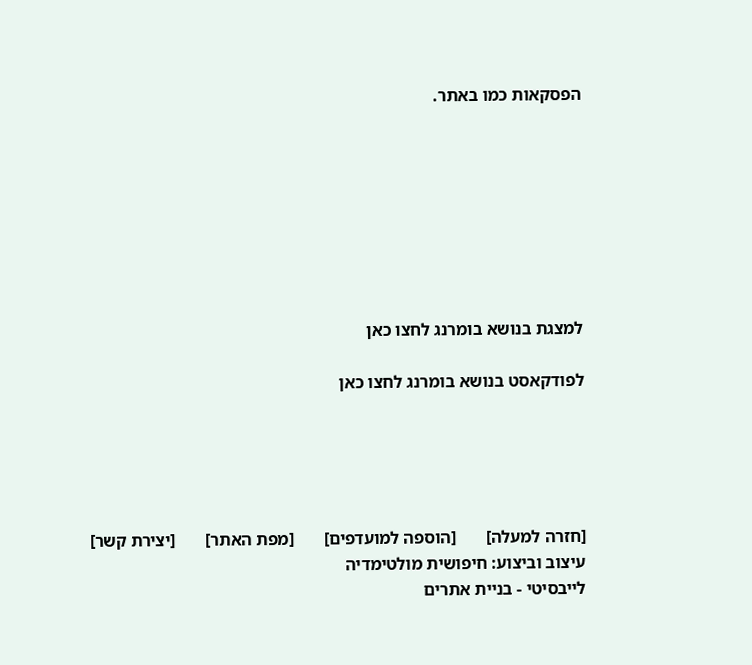הפסקאות כמו באתר.








למצגת בנושא בומרנג לחצו כאן

לפודקאסט בנושא בומרנג לחצו כאן





[חזרה למעלה]       [הוספה למועדפים]       [מפת האתר]       [יצירת קשר]
עיצוב וביצוע: חיפושית מולטימדיה
לייבסיטי - בניית אתרים